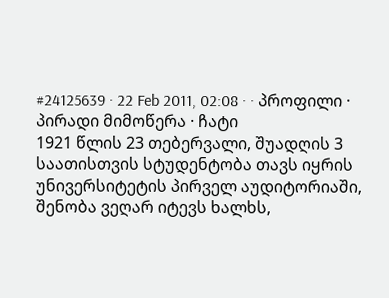#24125639 · 22 Feb 2011, 02:08 · · პროფილი · პირადი მიმოწერა · ჩატი
1921 წლის 23 თებერვალი, შუადღის 3 საათისთვის სტუდენტობა თავს იყრის უნივერსიტეტის პირველ აუდიტორიაში, შენობა ვეღარ იტევს ხალხს,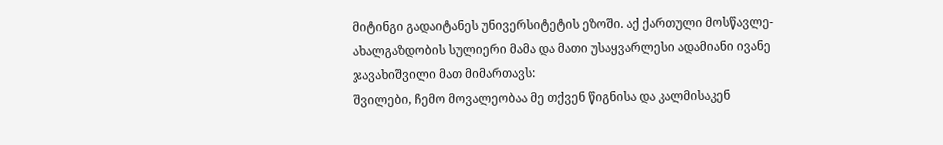მიტინგი გადაიტანეს უნივერსიტეტის ეზოში. აქ ქართული მოსწავლე-ახალგაზდობის სულიერი მამა და მათი უსაყვარლესი ადამიანი ივანე ჯავახიშვილი მათ მიმართავს:
შვილები, ჩემო მოვალეობაა მე თქვენ წიგნისა და კალმისაკენ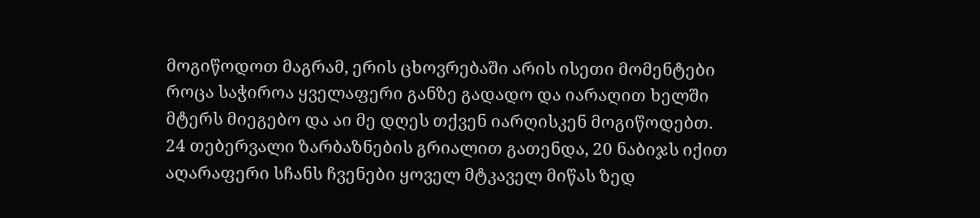მოგიწოდოთ მაგრამ, ერის ცხოვრებაში არის ისეთი მომენტები როცა საჭიროა ყველაფერი განზე გადადო და იარაღით ხელში მტერს მიეგებო და აი მე დღეს თქვენ იარღისკენ მოგიწოდებთ.
24 თებერვალი ზარბაზნების გრიალით გათენდა, 20 ნაბიჯს იქით აღარაფერი სჩანს ჩვენები ყოველ მტკაველ მიწას ზედ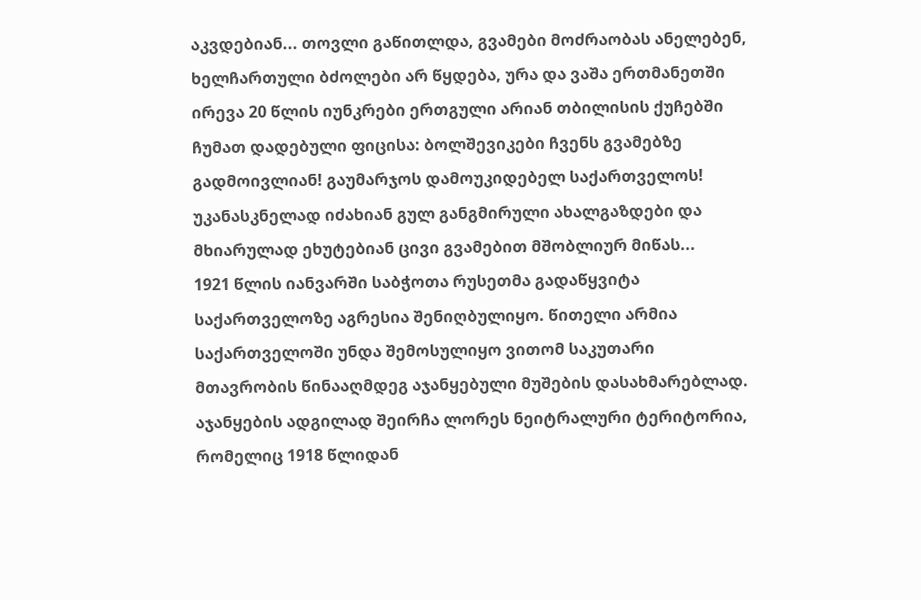აკვდებიან... თოვლი გაწითლდა, გვამები მოძრაობას ანელებენ, ხელჩართული ბძოლები არ წყდება, ურა და ვაშა ერთმანეთში ირევა 20 წლის იუნკრები ერთგული არიან თბილისის ქუჩებში ჩუმათ დადებული ფიცისა: ბოლშევიკები ჩვენს გვამებზე გადმოივლიან! გაუმარჯოს დამოუკიდებელ საქართველოს! უკანასკნელად იძახიან გულ განგმირული ახალგაზდები და მხიარულად ეხუტებიან ცივი გვამებით მშობლიურ მიწას...
1921 წლის იანვარში საბჭოთა რუსეთმა გადაწყვიტა საქართველოზე აგრესია შენიღბულიყო. წითელი არმია საქართველოში უნდა შემოსულიყო ვითომ საკუთარი მთავრობის წინააღმდეგ აჯანყებული მუშების დასახმარებლად. აჯანყების ადგილად შეირჩა ლორეს ნეიტრალური ტერიტორია, რომელიც 1918 წლიდან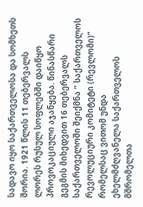სადავო იყო საქართველოსა და სომხეთს შორია. 1921 წლის 11 თებერვალს ლორეს რუსულ სოფლებში დაიწყო პროვოკაციული აჯანყება. წინასწარი გეგმის მიხედვით 16 თებერვალს საქართველოში შეიქმნა ” საქართველოს რევოლუციური კომიტეტი (რევლომი)” რომელსაც ვითომ უნდა ეხელმძღვანელა საქართველოს მშრომელთა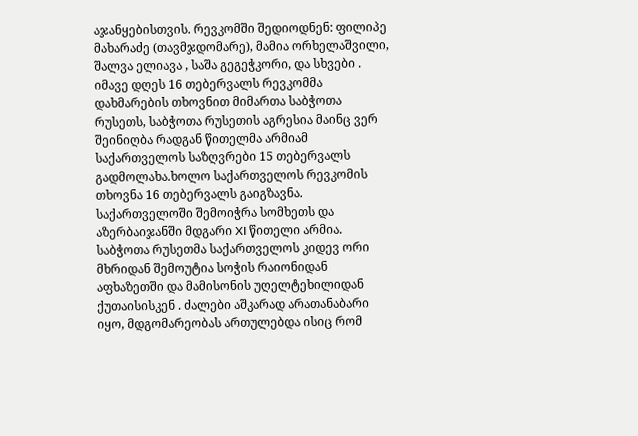აჯანყებისთვის. რევკომში შედიოდნენ: ფილიპე მახარაძე (თავმჯდომარე), მამია ორხელაშვილი, შალვა ელიავა , საშა გეგეჭკორი, და სხვები . იმავე დღეს 16 თებერვალს რევკომმა დახმარების თხოვნით მიმართა საბჭოთა რუსეთს, საბჭოთა რუსეთის აგრესია მაინც ვერ შეინიღბა რადგან წითელმა არმიამ საქართველოს საზღვრები 15 თებერვალს გადმოლახა.ხოლო საქართველოს რევკომის თხოვნა 16 თებერვალს გაიგზავნა.
საქართველოში შემოიჭრა სომხეთს და აზერბაიჯანში მდგარი XI წითელი არმია. საბჭოთა რუსეთმა საქართველოს კიდევ ორი მხრიდან შემოუტია სოჭის რაიონიდან აფხაზეთში და მამისონის უღელტეხილიდან ქუთაისისკენ . ძალები აშკარად არათანაბარი იყო, მდგომარეობას ართულებდა ისიც რომ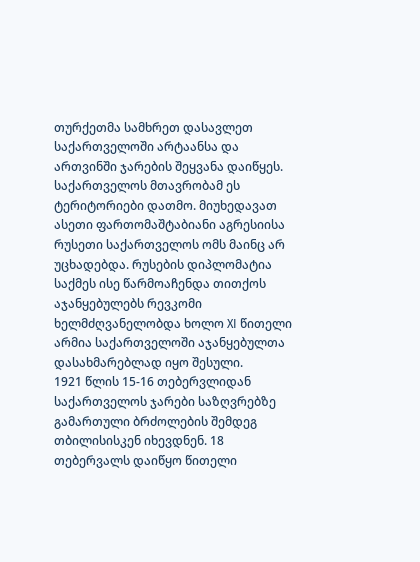თურქეთმა სამხრეთ დასავლეთ საქართველოში არტაანსა და ართვინში ჯარების შეყვანა დაიწყეს. საქართველოს მთავრობამ ეს ტერიტორიები დათმო. მიუხედავათ ასეთი ფართომაშტაბიანი აგრესიისა რუსეთი საქართველოს ომს მაინც არ უცხადებდა. რუსების დიპლომატია საქმეს ისე წარმოაჩენდა თითქოს აჯანყებულებს რევკომი ხელმძღვანელობდა ხოლო XI წითელი არმია საქართველოში აჯანყებულთა დასახმარებლად იყო შესული.
1921 წლის 15-16 თებერვლიდან საქართველოს ჯარები საზღვრებზე გამართული ბრძოლების შემდეგ თბილისისკენ იხევდნენ. 18 თებერვალს დაიწყო წითელი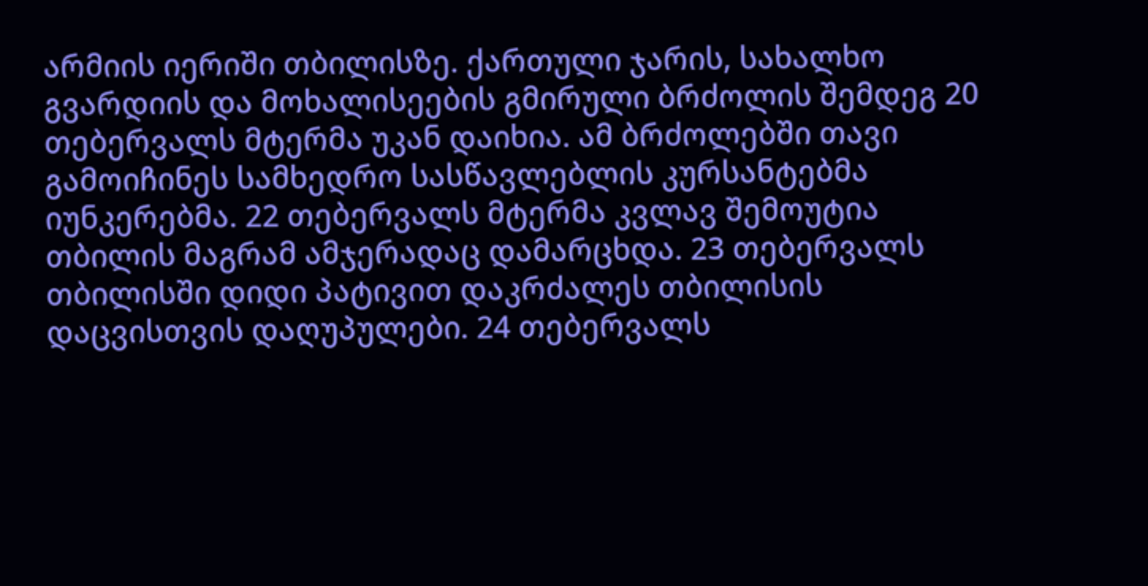არმიის იერიში თბილისზე. ქართული ჯარის, სახალხო გვარდიის და მოხალისეების გმირული ბრძოლის შემდეგ 20 თებერვალს მტერმა უკან დაიხია. ამ ბრძოლებში თავი გამოიჩინეს სამხედრო სასწავლებლის კურსანტებმა იუნკერებმა. 22 თებერვალს მტერმა კვლავ შემოუტია თბილის მაგრამ ამჯერადაც დამარცხდა. 23 თებერვალს თბილისში დიდი პატივით დაკრძალეს თბილისის დაცვისთვის დაღუპულები. 24 თებერვალს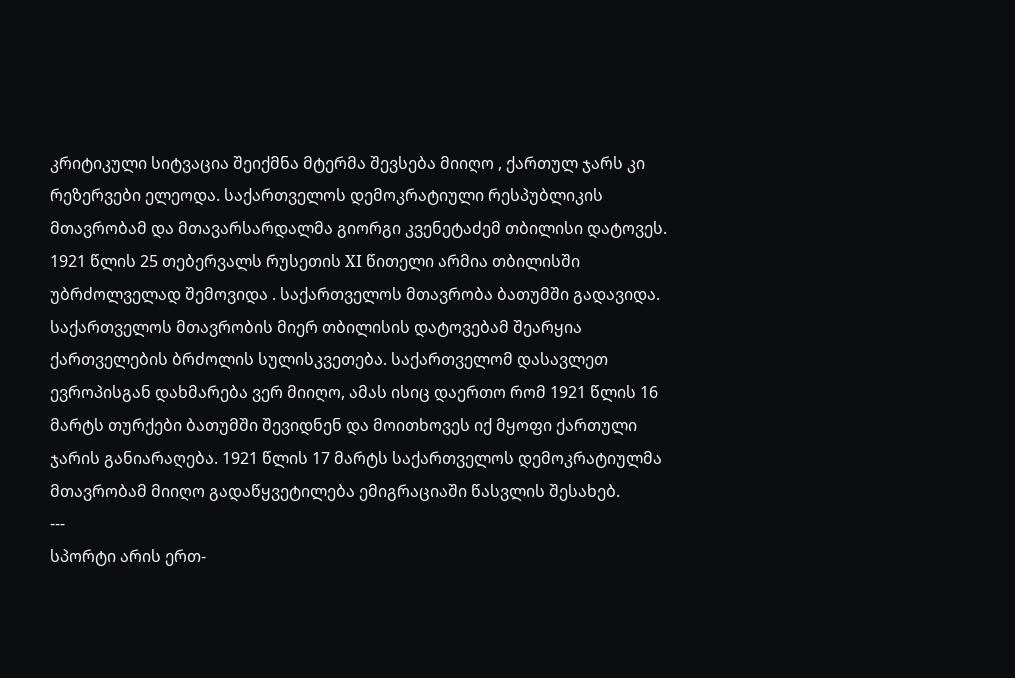კრიტიკული სიტვაცია შეიქმნა მტერმა შევსება მიიღო , ქართულ ჯარს კი რეზერვები ელეოდა. საქართველოს დემოკრატიული რესპუბლიკის მთავრობამ და მთავარსარდალმა გიორგი კვენეტაძემ თბილისი დატოვეს. 1921 წლის 25 თებერვალს რუსეთის XI წითელი არმია თბილისში უბრძოლველად შემოვიდა . საქართველოს მთავრობა ბათუმში გადავიდა. საქართველოს მთავრობის მიერ თბილისის დატოვებამ შეარყია ქართველების ბრძოლის სულისკვეთება. საქართველომ დასავლეთ ევროპისგან დახმარება ვერ მიიღო, ამას ისიც დაერთო რომ 1921 წლის 16 მარტს თურქები ბათუმში შევიდნენ და მოითხოვეს იქ მყოფი ქართული ჯარის განიარაღება. 1921 წლის 17 მარტს საქართველოს დემოკრატიულმა მთავრობამ მიიღო გადაწყვეტილება ემიგრაციაში წასვლის შესახებ.
---
სპორტი არის ერთ-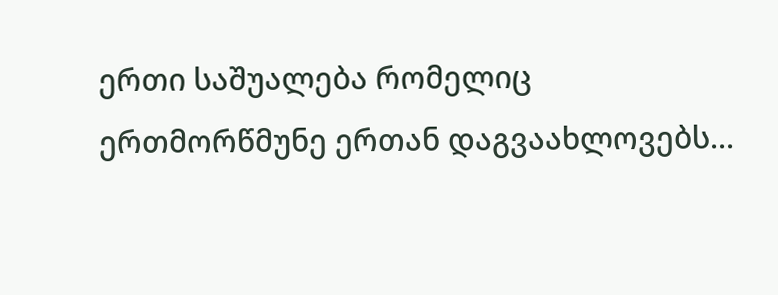ერთი საშუალება რომელიც ერთმორწმუნე ერთან დაგვაახლოვებს...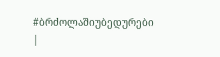#ბრძოლაშიუბედურები
|